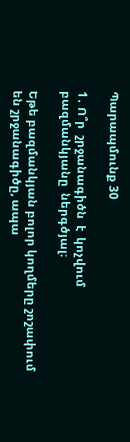Պարապմունք 30

1․ Ո՞ր  շրջանագիծն  է  կոչվում  բազմանկյանը  ներգծյալ։

Եթե բազմանկյան բոլոր կողմերը շոշափում են շրջանագիծը, ապա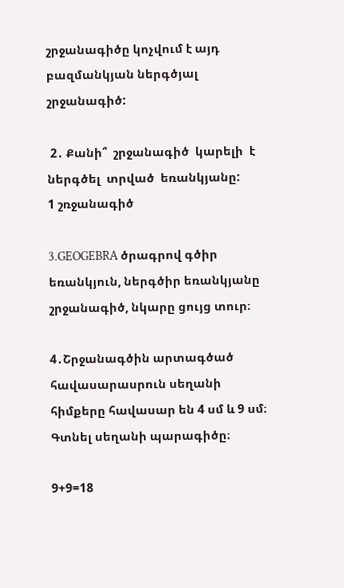շրջանագիծը կոչվում է այդ բազմանկյան ներգծյալ շրջանագիծ:

 2․ Քանի՞  շրջանագիծ  կարելի  է  ներգծել  տրված  եռանկյանը:
1 շռջանագիծ

3․GEOGEBRA ծրագրով գծիր եռանկյուն, ներգծիր եռանկյանը շրջանագիծ, նկարը ցույց տուր։

4․Շրջանագծին արտագծած հավասարասրուն սեղանի հիմքերը հավասար են 4 սմ և 9 սմ։ Գտնել սեղանի պարագիծը։

9+9=18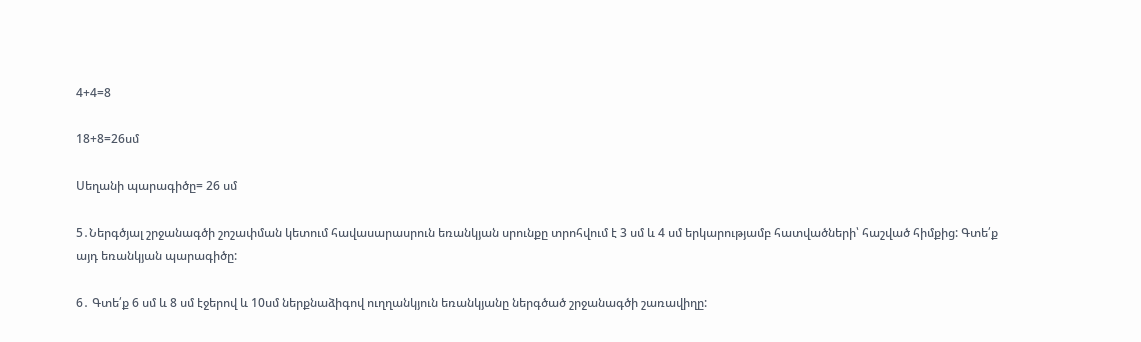4+4=8

18+8=26սմ

Սեղանի պարագիծը= 26 սմ

5․Ներգծյալ շրջանագծի շոշափման կետում հավասարասրուն եռանկյան սրունքը տրոհվում է 3 սմ և 4 սմ երկարությամբ հատվածների՝ հաշված հիմքից: Գտե՛ք այդ եռանկյան պարագիծը:

6․ Գտե՛ք 6 սմ և 8 սմ էջերով և 10սմ ներքնաձիգով ուղղանկյուն եռանկյանը ներգծած շրջանագծի շառավիղը: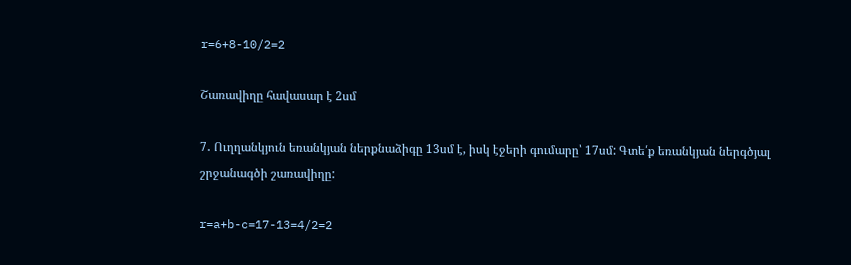r=6+8-10/2=2

Շառավիղը հավասար է 2սմ

7․ Ուղղանկյուն եռանկյան ներքնաձիգը 13սմ է, իսկ էջերի գումարը՝ 17սմ: Գտե՛ք եռանկյան ներգծյալ շրջանագծի շառավիղը:

r=a+b-c=17-13=4/2=2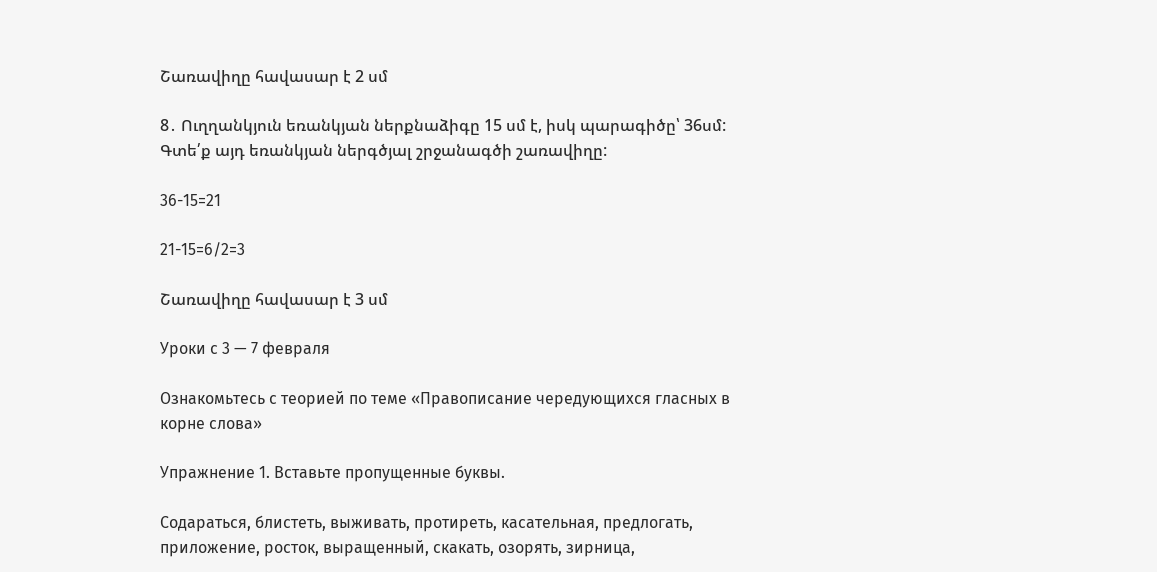Շառավիղը հավասար է 2 սմ

8․ Ուղղանկյուն եռանկյան ներքնաձիգը 15 սմ է, իսկ պարագիծը՝ 36սմ: Գտե՛ք այդ եռանկյան ներգծյալ շրջանագծի շառավիղը:

36-15=21

21-15=6/2=3

Շառավիղը հավասար է 3 սմ

Уроки с 3 — 7 февраля

Ознакомьтесь с теорией по теме «Правописание чередующихся гласных в корне слова»

Упражнение 1. Вставьте пропущенные буквы.

Содараться, блистеть, выживать, протиреть, касательная, предлогать, приложение, росток, выращенный, скакать, озорять, зирница,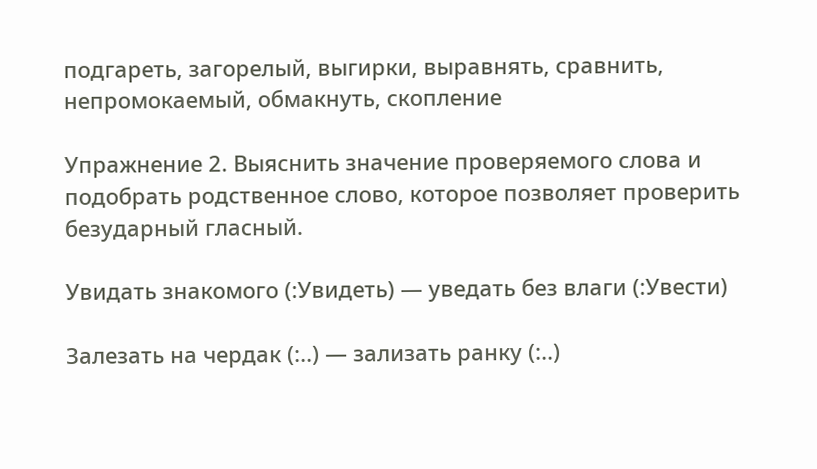подгареть, загорелый, выгирки, выравнять, сравнить, непромокаемый, обмакнуть, скопление

Упражнение 2. Выяснить значение проверяемого слова и подобрать родственное слово, которое позволяет проверить безударный гласный.

Увидать знакомого (:Увидеть) — уведать без влаги (:Увести)

Залезать на чердак (:..) — зализать ранку (:..)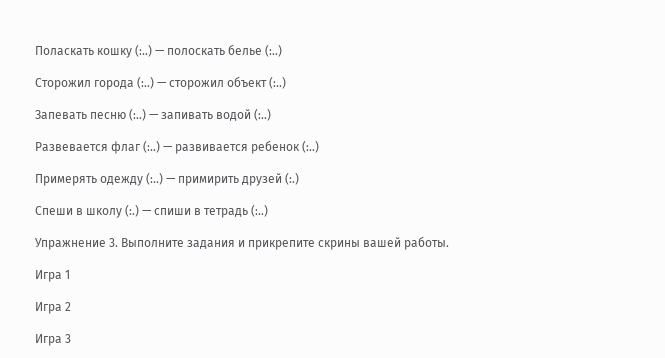Поласкать кошку (:..) — полоскать белье (:..)

Сторожил города (:..) — сторожил объект (:..)

Запевать песню (:..) — запивать водой (:..)

Развевается флаг (:..) — развивается ребенок (:..)

Примерять одежду (:..) — примирить друзей (:.)

Спеши в школу (:.) — спиши в тетрадь (:..)

Упражнение 3. Выполните задания и прикрепите скрины вашей работы.

Игра 1

Игра 2

Игра 3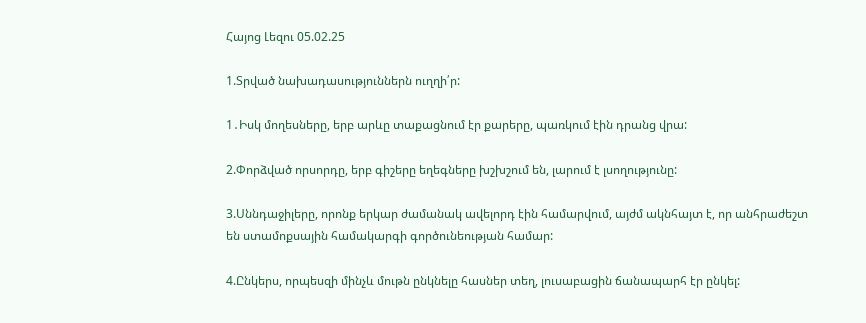Հայոց Լեզու 05.02.25

1.Տրված նախադասություններն ուղղի՛ր:

1․Իսկ մողեսները, երբ արևը տաքացնում էր քարերը, պառկում էին դրանց վրա:

2.Փորձված որսորդը, երբ գիշերը եղեգները խշխշում են, լարում է լսողությունը:

3.Սննդաջիլերը, որոնք երկար ժամանակ ավելորդ էին համարվում, այժմ ակնհայտ է, որ անհրաժեշտ են ստամոքսային համակարգի գործունեության համար:

4.Ընկերս, որպեսզի մինչև մութն ընկնելը հասներ տեղ, լուսաբացին ճանապարհ էր ընկել: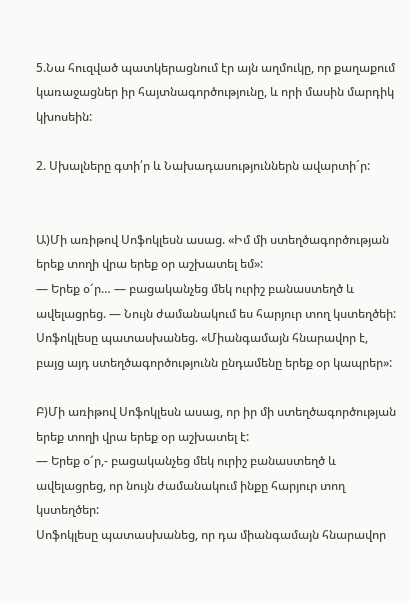5.Նա հուզված պատկերացնում էր այն աղմուկը, որ քաղաքում կառաջացներ իր հայտնագործությունը, և որի մասին մարդիկ կխոսեին:

2. Սխալները գտի՛ր և Նախադասություններն ավարտի´ր:


Ա)Մի առիթով Սոֆոկլեսն ասաց. «Իմ մի ստեղծագործության երեք տողի վրա երեք օր աշխատել եմ»:
— Երեք օ՜ր… — բացականչեց մեկ ուրիշ բանաստեղծ և ավելացրեց. — Նույն ժամանակում ես հարյուր տող կստեղծեի:
Սոֆոկլեսը պատասխանեց. «Միանգամայն հնարավոր է, բայց այդ ստեղծագործությունն ընդամենը երեք օր կապրեր»:

Բ)Մի առիթով Սոֆոկլեսն ասաց, որ իր մի ստեղծագործության երեք տողի վրա երեք օր աշխատել է:
— Երեք օ՜ր,- բացականչեց մեկ ուրիշ բանաստեղծ և ավելացրեց, որ նույն ժամանակում ինքը հարյուր տող կստեղծեր:
Սոֆոկլեսը պատասխանեց, որ դա միանգամայն հնարավոր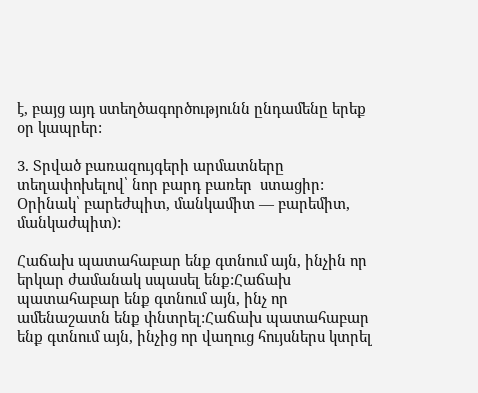է, բայց այդ ստեղծագործությունն ընդամենը երեք օր կապրեր:

3. Տրված բառազույգերի արմատները տեղափոխելով՝ նոր բարդ բառեր  ստացիր:
Օրինակ՝ բարեժպիտ, մանկամիտ — բարեմիտ, մանկաժպիտ):

Հաճախ պատահաբար ենք գտնում այն, ինչին որ երկար ժամանակ սպասել ենք:Հաճախ պատահաբար ենք գտնում այն, ինչ որ ամենաշատն ենք փնտրել:Հաճախ պատահաբար ենք գտնում այն, ինչից որ վաղուց հույսներս կտրել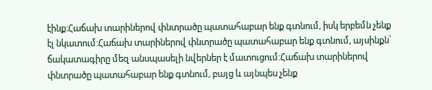էինք:Հաճախ տարիներով փնտրածը պատահաբար ենք գտնում, իսկ երբեմն չենք էլ նկատում:Հաճախ տարիներով փնտրածը պատահաբար ենք գտնում, այսինքն՝ ճակատագիրը մեզ անսպասելի նվերներ է մատուցում:Հաճախ տարիներով փնտրածը պատահաբար ենք գտնում, բայց և այնպես չենք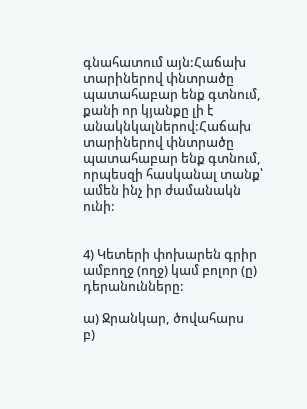գնահատում այն:Հաճախ տարիներով փնտրածը պատահաբար ենք գտնում, քանի որ կյանքը լի է անակնկալներով:Հաճախ տարիներով փնտրածը պատահաբար ենք գտնում, որպեսզի հասկանալ տանք՝ ամեն ինչ իր ժամանակն ունի:


4) Կետերի փոխարեն գրիր ամբողջ (ողջ) կամ բոլոր (ը) դերանունները:

ա) Ջրանկար, ծովահարս
բ)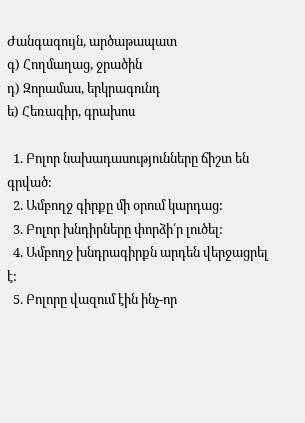Ժանգագույն, արծաթապատ
գ) Հողմաղաց, ջրածին
դ) Զորամաս, երկրագունդ
ե) Հեռագիր, գրախոս

  1. Բոլոր նախադասությունները ճիշտ են գրված:
  2. Ամբողջ գիրքը մի օրում կարդաց:
  3. Բոլոր խնդիրները փորձի՛ր լուծել:
  4. Ամբողջ խնդրագիրքն արդեն վերջացրել է:
  5. Բոլորը վազում էին ինչ-որ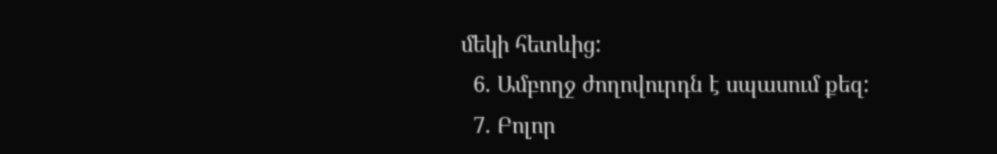մեկի հետևից:
  6. Ամբողջ ժողովուրդն է սպասում քեզ:
  7. Բոլոր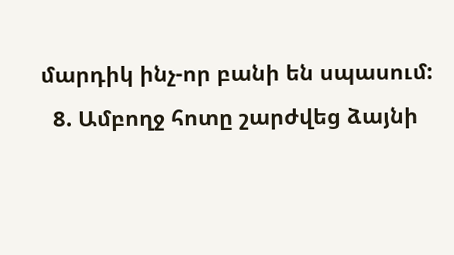մարդիկ ինչ-որ բանի են սպասում:
  8. Ամբողջ հոտը շարժվեց ձայնի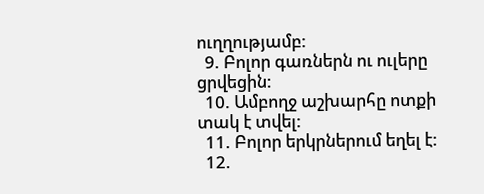ուղղությամբ:
  9. Բոլոր գառներն ու ուլերը ցրվեցին:
  10. Ամբողջ աշխարհը ոտքի տակ է տվել:
  11. Բոլոր երկրներում եղել է:
  12.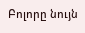Բոլորը նույն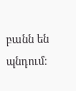բանն են պնդում: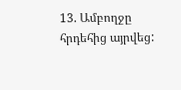13. Ամբողջը հրդեհից այրվեց: